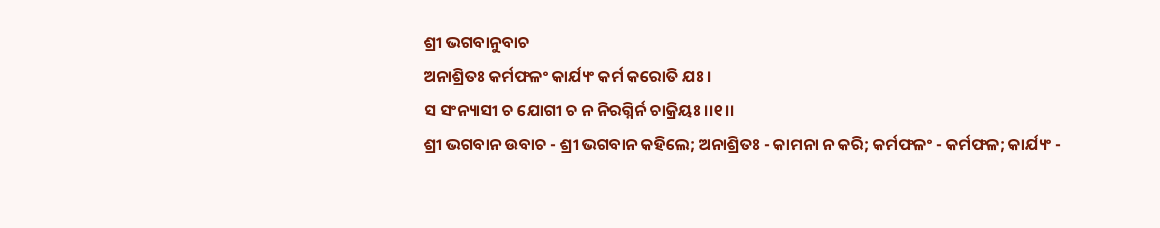ଶ୍ରୀ ଭଗବାନୁବାଚ
ଅନାଶ୍ରିତଃ କର୍ମଫଳଂ କାର୍ଯ୍ୟଂ କର୍ମ କରୋତି ଯଃ ।
ସ ସଂନ୍ୟାସୀ ଚ ଯୋଗୀ ଚ ନ ନିରଗ୍ନିର୍ନ ଚାକ୍ରିୟଃ ।।୧।।
ଶ୍ରୀ ଭଗବାନ ଉବାଚ - ଶ୍ରୀ ଭଗବାନ କହିଲେ; ଅନାଶ୍ରିତଃ - କାମନା ନ କରି; କର୍ମଫଳଂ - କର୍ମଫଳ; କାର୍ଯ୍ୟଂ -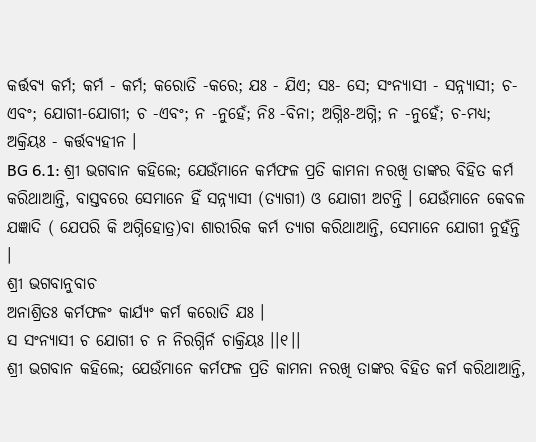କର୍ତ୍ତବ୍ୟ କର୍ମ; କର୍ମ - କର୍ମ; କରୋତି -କରେ; ଯଃ - ଯିଏ; ସଃ- ସେ; ସଂନ୍ୟାସୀ - ସନ୍ନ୍ୟାସୀ; ଚ-ଏବଂ; ଯୋଗୀ-ଯୋଗୀ; ଚ -ଏବଂ; ନ -ନୁହେଁ; ନିଃ -ବିନା; ଅଗ୍ନିଃ-ଅଗ୍ନି; ନ -ନୁହେଁ; ଚ-ମଧ୍ୟ; ଅକ୍ରିୟଃ - କର୍ତ୍ତବ୍ୟହୀନ ।
BG 6.1: ଶ୍ରୀ ଭଗବାନ କହିଲେ; ଯେଉଁମାନେ କର୍ମଫଳ ପ୍ରତି କାମନା ନରଖି ତାଙ୍କର ବିହିତ କର୍ମ କରିଥାଆନ୍ତି, ବାସ୍ତବରେ ସେମାନେ ହିଁ ସନ୍ନ୍ୟାସୀ (ତ୍ୟାଗୀ) ଓ ଯୋଗୀ ଅଟନ୍ତି । ଯେଉଁମାନେ କେବଳ ଯଜ୍ଞାଦି ( ଯେପରି କି ଅଗ୍ନିହୋତ୍ର)ବା ଶାରୀରିକ କର୍ମ ତ୍ୟାଗ କରିଥାଆନ୍ତି, ସେମାନେ ଯୋଗୀ ନୁହଁନ୍ତି ।
ଶ୍ରୀ ଭଗବାନୁବାଚ
ଅନାଶ୍ରିତଃ କର୍ମଫଳଂ କାର୍ଯ୍ୟଂ କର୍ମ କରୋତି ଯଃ ।
ସ ସଂନ୍ୟାସୀ ଚ ଯୋଗୀ ଚ ନ ନିରଗ୍ନିର୍ନ ଚାକ୍ରିୟଃ ।।୧।।
ଶ୍ରୀ ଭଗବାନ କହିଲେ; ଯେଉଁମାନେ କର୍ମଫଳ ପ୍ରତି କାମନା ନରଖି ତାଙ୍କର ବିହିତ କର୍ମ କରିଥାଆନ୍ତି,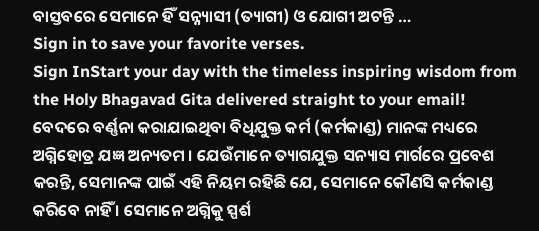ବାସ୍ତବରେ ସେମାନେ ହିଁ ସନ୍ନ୍ୟାସୀ (ତ୍ୟାଗୀ) ଓ ଯୋଗୀ ଅଟନ୍ତି …
Sign in to save your favorite verses.
Sign InStart your day with the timeless inspiring wisdom from the Holy Bhagavad Gita delivered straight to your email!
ବେଦରେ ବର୍ଣ୍ଣନା କରାଯାଇଥିବା ବିଧିଯୁକ୍ତ କର୍ମ (କର୍ମକାଣ୍ଡ) ମାନଙ୍କ ମଧ୍ୟରେ ଅଗ୍ନିହୋତ୍ର ଯଜ୍ଞ ଅନ୍ୟତମ । ଯେଉଁମାନେ ତ୍ୟାଗଯୁକ୍ତ ସନ୍ୟାସ ମାର୍ଗରେ ପ୍ରବେଶ କରନ୍ତି, ସେମାନଙ୍କ ପାଇଁ ଏହି ନିୟମ ରହିଛି ଯେ, ସେମାନେ କୌଣସି କର୍ମକାଣ୍ଡ କରିବେ ନାହିଁ । ସେମାନେ ଅଗ୍ନିକୁ ସ୍ପର୍ଶ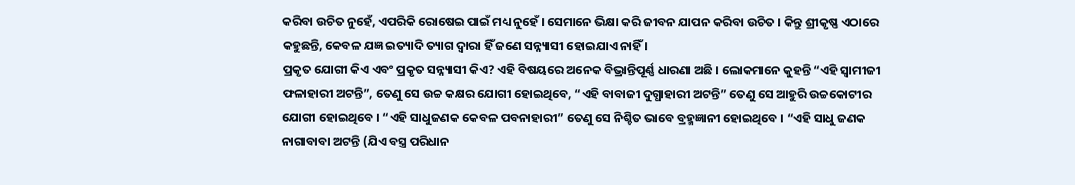କରିବା ଉଚିତ ନୁହେଁ, ଏପରିକି ରୋଷେଇ ପାଇଁ ମଧ୍ୟ ନୁହେଁ । ସେମାନେ ଭିକ୍ଷା କରି ଜୀବନ ଯାପନ କରିବା ଉଚିତ । କିନ୍ତୁ ଶ୍ରୀକୃଷ୍ଣ ଏଠାରେ କହୁଛନ୍ତି, କେବଳ ଯଜ୍ଞ ଇତ୍ୟାଦି ତ୍ୟାଗ ଦ୍ୱାରା ହିଁ ଜଣେ ସନ୍ନ୍ୟାସୀ ହୋଇଯାଏ ନାହିଁ ।
ପ୍ରକୃତ ଯୋଗୀ କିଏ ଏବଂ ପ୍ରକୃତ ସନ୍ନ୍ୟାସୀ କିଏ? ଏହି ବିଷୟରେ ଅନେକ ବିଭ୍ରାନ୍ତିପୂର୍ଣ୍ଣ ଧାରଣା ଅଛି । ଲୋକମାନେ କୁହନ୍ତି “ଏହି ସ୍ୱାମୀଜୀ ଫଳାହାରୀ ଅଟନ୍ତି”, ତେଣୁ ସେ ଉଚ୍ଚ କକ୍ଷର ଯୋଗୀ ହୋଇଥିବେ, “ଏହି ବାବାଜୀ ଦୁଗ୍ଧାହାରୀ ଅଟନ୍ତି” ତେଣୁ ସେ ଆହୁରି ଉଚ୍ଚକୋଟୀର ଯୋଗୀ ହୋଇଥିବେ । “ଏହି ସାଧୁଜଣକ କେବଳ ପବନାହାରୀ” ତେଣୁ ସେ ନିଶ୍ଚିତ ଭାବେ ବ୍ରହ୍ମଜ୍ଞାନୀ ହୋଇଥିବେ । “ଏହି ସାଧୁ ଜଣକ ନାଗାବାବା ଅଟନ୍ତି (ଯିଏ ବସ୍ତ୍ର ପରିଧାନ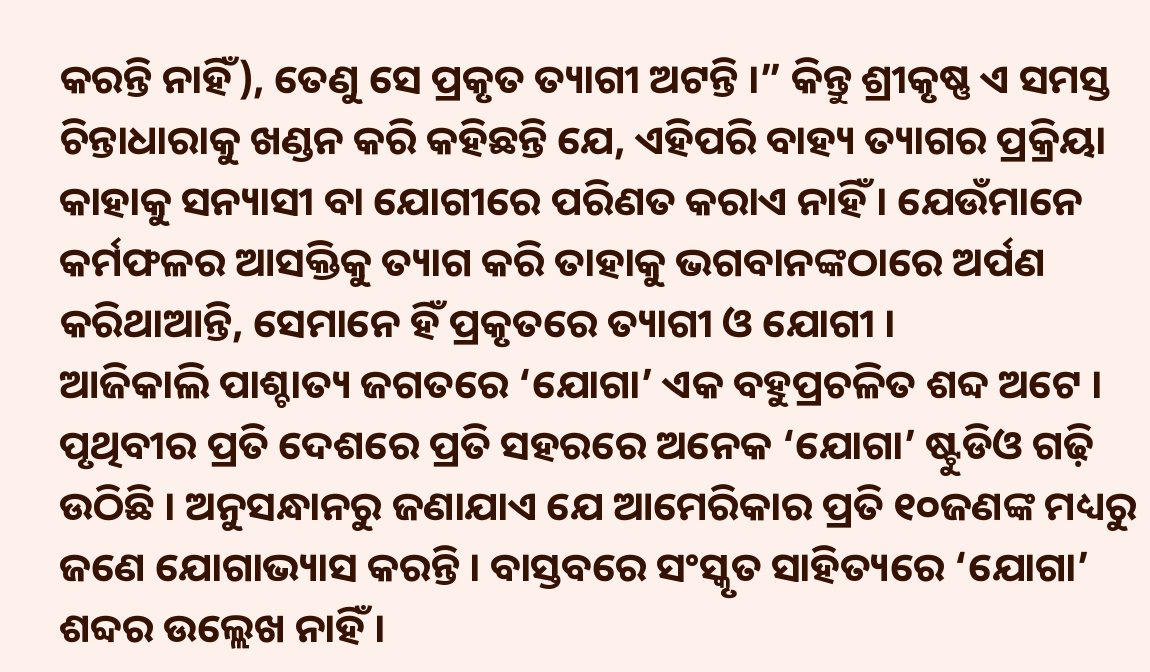କରନ୍ତି ନାହିଁ), ତେଣୁ ସେ ପ୍ରକୃତ ତ୍ୟାଗୀ ଅଟନ୍ତି ।” କିନ୍ତୁ ଶ୍ରୀକୃଷ୍ଣ ଏ ସମସ୍ତ ଚିନ୍ତାଧାରାକୁ ଖଣ୍ଡନ କରି କହିଛନ୍ତି ଯେ, ଏହିପରି ବାହ୍ୟ ତ୍ୟାଗର ପ୍ରକ୍ରିୟା କାହାକୁ ସନ୍ୟାସୀ ବା ଯୋଗୀରେ ପରିଣତ କରାଏ ନାହିଁ । ଯେଉଁମାନେ କର୍ମଫଳର ଆସକ୍ତିକୁ ତ୍ୟାଗ କରି ତାହାକୁ ଭଗବାନଙ୍କଠାରେ ଅର୍ପଣ କରିଥାଆନ୍ତି, ସେମାନେ ହିଁ ପ୍ରକୃତରେ ତ୍ୟାଗୀ ଓ ଯୋଗୀ ।
ଆଜିକାଲି ପାଶ୍ଚାତ୍ୟ ଜଗତରେ ‘ଯୋଗା’ ଏକ ବହୁପ୍ରଚଳିତ ଶବ୍ଦ ଅଟେ । ପୃଥିବୀର ପ୍ରତି ଦେଶରେ ପ୍ରତି ସହରରେ ଅନେକ ‘ଯୋଗା’ ଷ୍ଟୁଡିଓ ଗଢ଼ି ଉଠିଛି । ଅନୁସନ୍ଧାନରୁ ଜଣାଯାଏ ଯେ ଆମେରିକାର ପ୍ରତି ୧୦ଜଣଙ୍କ ମଧ୍ୟରୁ ଜଣେ ଯୋଗାଭ୍ୟାସ କରନ୍ତି । ବାସ୍ତବରେ ସଂସ୍କୃତ ସାହିତ୍ୟରେ ‘ଯୋଗା’ ଶବ୍ଦର ଉଲ୍ଲେଖ ନାହିଁ ।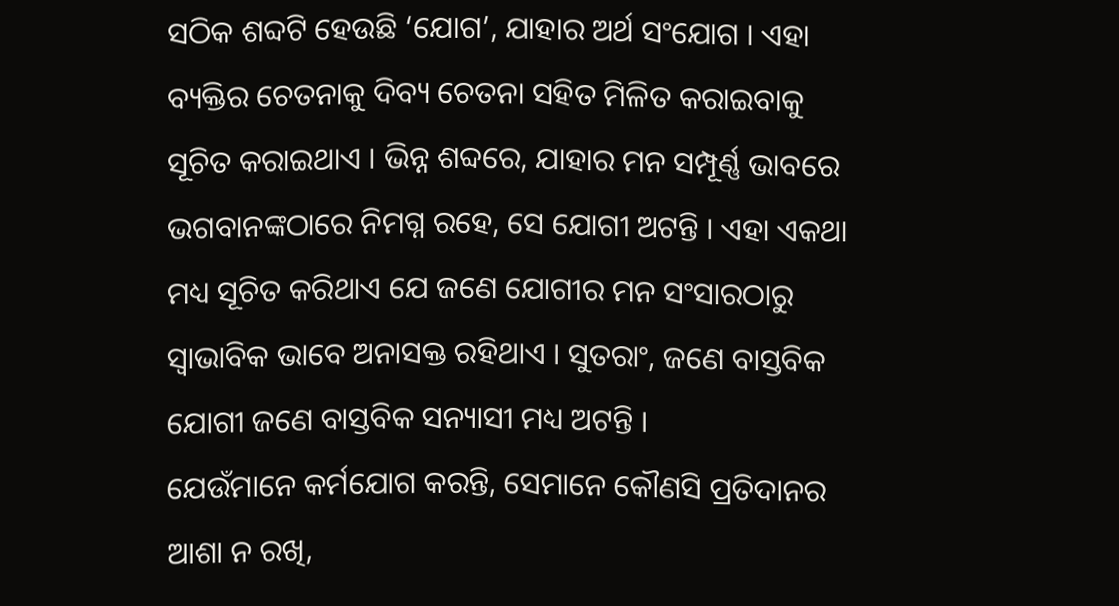ସଠିକ ଶବ୍ଦଟି ହେଉଛି ‘ଯୋଗ’, ଯାହାର ଅର୍ଥ ସଂଯୋଗ । ଏହା ବ୍ୟକ୍ତିର ଚେତନାକୁ ଦିବ୍ୟ ଚେତନା ସହିତ ମିଳିତ କରାଇବାକୁ ସୂଚିତ କରାଇଥାଏ । ଭିନ୍ନ ଶବ୍ଦରେ, ଯାହାର ମନ ସମ୍ପୂର୍ଣ୍ଣ ଭାବରେ ଭଗବାନଙ୍କଠାରେ ନିମଗ୍ନ ରହେ, ସେ ଯୋଗୀ ଅଟନ୍ତି । ଏହା ଏକଥା ମଧ୍ୟ ସୂଚିତ କରିଥାଏ ଯେ ଜଣେ ଯୋଗୀର ମନ ସଂସାରଠାରୁ ସ୍ୱାଭାବିକ ଭାବେ ଅନାସକ୍ତ ରହିଥାଏ । ସୁତରାଂ, ଜଣେ ବାସ୍ତବିକ ଯୋଗୀ ଜଣେ ବାସ୍ତବିକ ସନ୍ୟାସୀ ମଧ୍ୟ ଅଟନ୍ତି ।
ଯେଉଁମାନେ କର୍ମଯୋଗ କରନ୍ତି, ସେମାନେ କୌଣସି ପ୍ରତିଦାନର ଆଶା ନ ରଖି,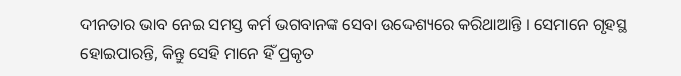ଦୀନତାର ଭାବ ନେଇ ସମସ୍ତ କର୍ମ ଭଗବାନଙ୍କ ସେବା ଉଦ୍ଦେଶ୍ୟରେ କରିଥାଆନ୍ତି । ସେମାନେ ଗୃହସ୍ଥ ହୋଇପାରନ୍ତି, କିନ୍ତୁ ସେହି ମାନେ ହିଁ ପ୍ରକୃତ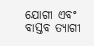ଯୋଗୀ ଏବଂ ବାସ୍ତବ ତ୍ୟାଗୀ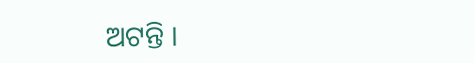ଅଟନ୍ତି ।